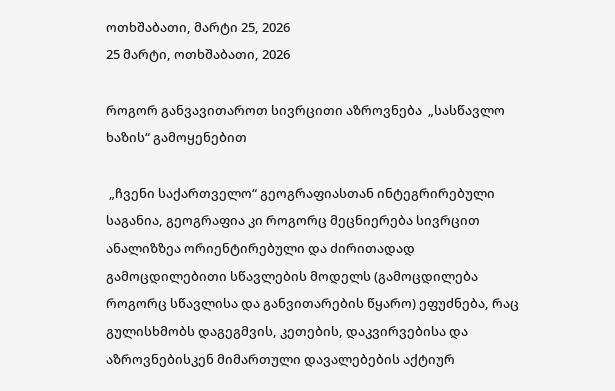ოთხშაბათი, მარტი 25, 2026
25 მარტი, ოთხშაბათი, 2026

როგორ განვავითაროთ სივრცითი აზროვნება  „სასწავლო ხაზის“ გამოყენებით

 „ჩვენი საქართველო“ გეოგრაფიასთან ინტეგრირებული საგანია, გეოგრაფია კი როგორც მეცნიერება სივრცით ანალიზზეა ორიენტირებული და ძირითადად გამოცდილებითი სწავლების მოდელს (გამოცდილება როგორც სწავლისა და განვითარების წყარო) ეფუძნება, რაც გულისხმობს დაგეგმვის, კეთების, დაკვირვებისა და აზროვნებისკენ მიმართული დავალებების აქტიურ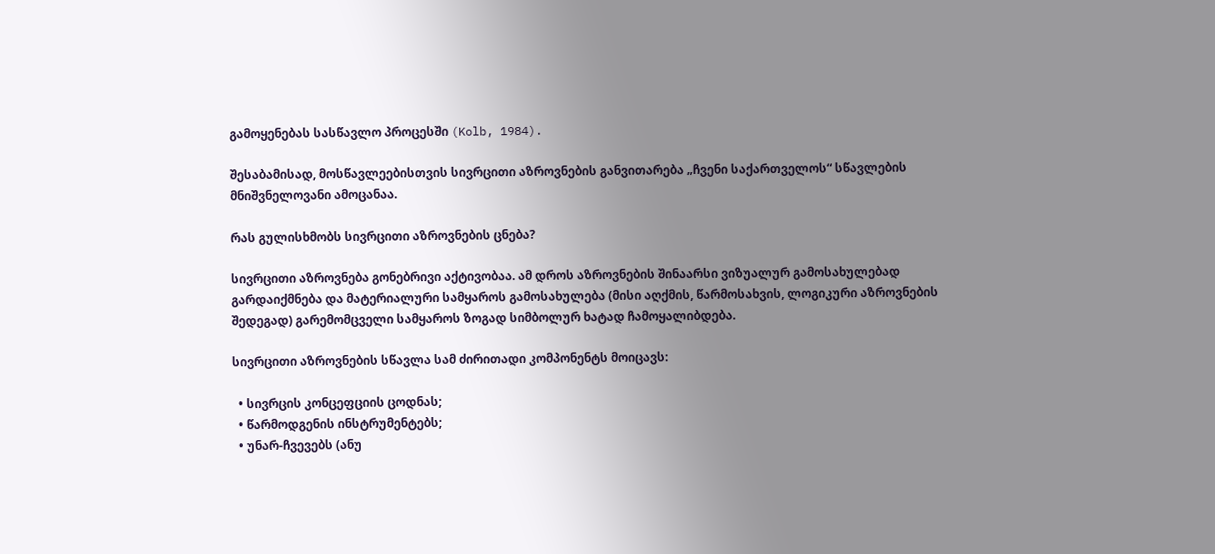გამოყენებას სასწავლო პროცესში (Kolb, 1984).

შესაბამისად, მოსწავლეებისთვის სივრცითი აზროვნების განვითარება „ჩვენი საქართველოს“ სწავლების მნიშვნელოვანი ამოცანაა.

რას გულისხმობს სივრცითი აზროვნების ცნება?

სივრცითი აზროვნება გონებრივი აქტივობაა. ამ დროს აზროვნების შინაარსი ვიზუალურ გამოსახულებად გარდაიქმნება და მატერიალური სამყაროს გამოსახულება (მისი აღქმის, წარმოსახვის, ლოგიკური აზროვნების შედეგად) გარემომცველი სამყაროს ზოგად სიმბოლურ ხატად ჩამოყალიბდება.

სივრცითი აზროვნების სწავლა სამ ძირითადი კომპონენტს მოიცავს:

  • სივრცის კონცეფციის ცოდნას;
  • წარმოდგენის ინსტრუმენტებს;
  • უნარ-ჩვევებს (ანუ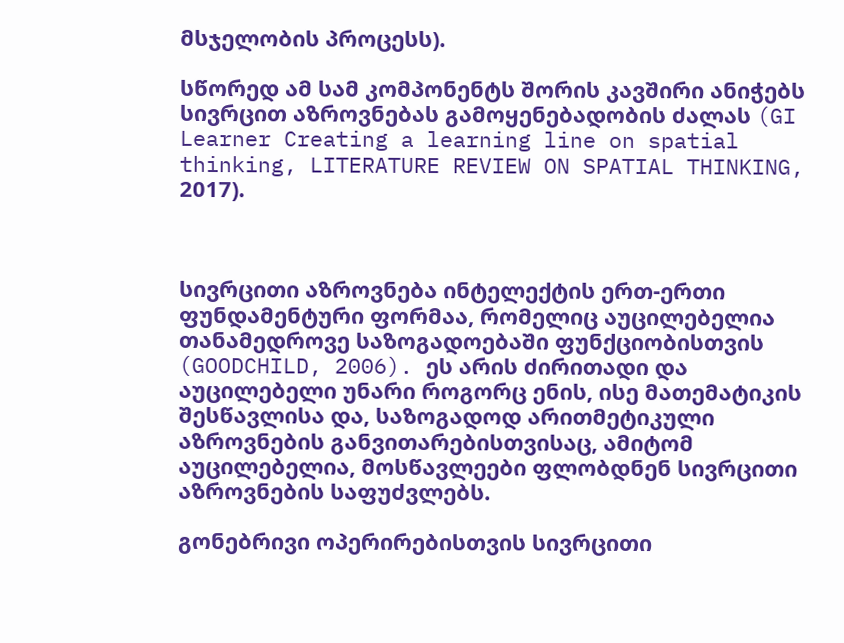მსჯელობის პროცესს).

სწორედ ამ სამ კომპონენტს შორის კავშირი ანიჭებს სივრცით აზროვნებას გამოყენებადობის ძალას (GI Learner Creating a learning line on spatial thinking, LITERATURE REVIEW ON SPATIAL THINKING, 2017).



სივრცითი აზროვნება ინტელექტის ერთ-ერთი ფუნდამენტური ფორმაა, რომელიც აუცილებელია თანამედროვე საზოგადოებაში ფუნქციობისთვის (GOODCHILD, 2006). ეს არის ძირითადი და აუცილებელი უნარი როგორც ენის, ისე მათემატიკის შესწავლისა და, საზოგადოდ არითმეტიკული აზროვნების განვითარებისთვისაც, ამიტომ აუცილებელია, მოსწავლეები ფლობდნენ სივრცითი აზროვნების საფუძვლებს.

გონებრივი ოპერირებისთვის სივრცითი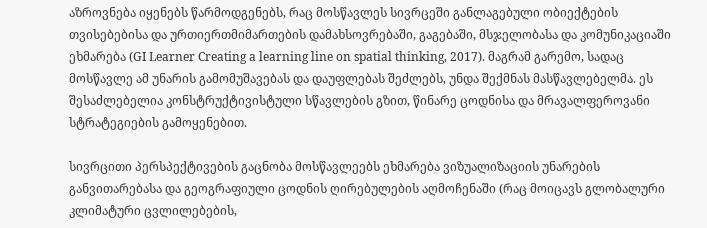აზროვნება იყენებს წარმოდგენებს, რაც მოსწავლეს სივრცეში განლაგებული ობიექტების თვისებებისა და ურთიერთმიმართების დამახსოვრებაში, გაგებაში, მსჯელობასა და კომუნიკაციაში ეხმარება (GI Learner Creating a learning line on spatial thinking, 2017). მაგრამ გარემო, სადაც მოსწავლე ამ უნარის გამომუშავებას და დაუფლებას შეძლებს, უნდა შექმნას მასწავლებელმა. ეს შესაძლებელია კონსტრუქტივისტული სწავლების გზით, წინარე ცოდნისა და მრავალფეროვანი სტრატეგიების გამოყენებით.

სივრცითი პერსპექტივების გაცნობა მოსწავლეებს ეხმარება ვიზუალიზაციის უნარების განვითარებასა და გეოგრაფიული ცოდნის ღირებულების აღმოჩენაში (რაც მოიცავს გლობალური კლიმატური ცვლილებების,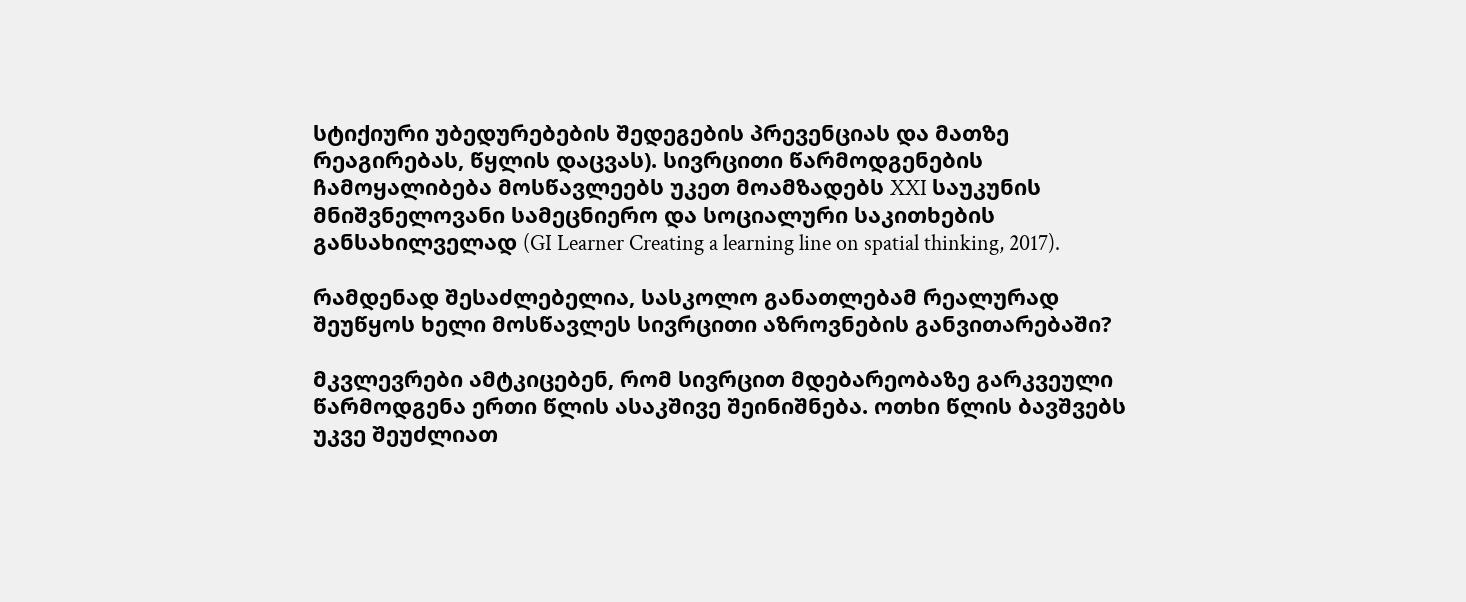სტიქიური უბედურებების შედეგების პრევენციას და მათზე რეაგირებას, წყლის დაცვას). სივრცითი წარმოდგენების ჩამოყალიბება მოსწავლეებს უკეთ მოამზადებს XXI საუკუნის მნიშვნელოვანი სამეცნიერო და სოციალური საკითხების განსახილველად (GI Learner Creating a learning line on spatial thinking, 2017).

რამდენად შესაძლებელია, სასკოლო განათლებამ რეალურად შეუწყოს ხელი მოსწავლეს სივრცითი აზროვნების განვითარებაში?

მკვლევრები ამტკიცებენ, რომ სივრცით მდებარეობაზე გარკვეული წარმოდგენა ერთი წლის ასაკშივე შეინიშნება. ოთხი წლის ბავშვებს უკვე შეუძლიათ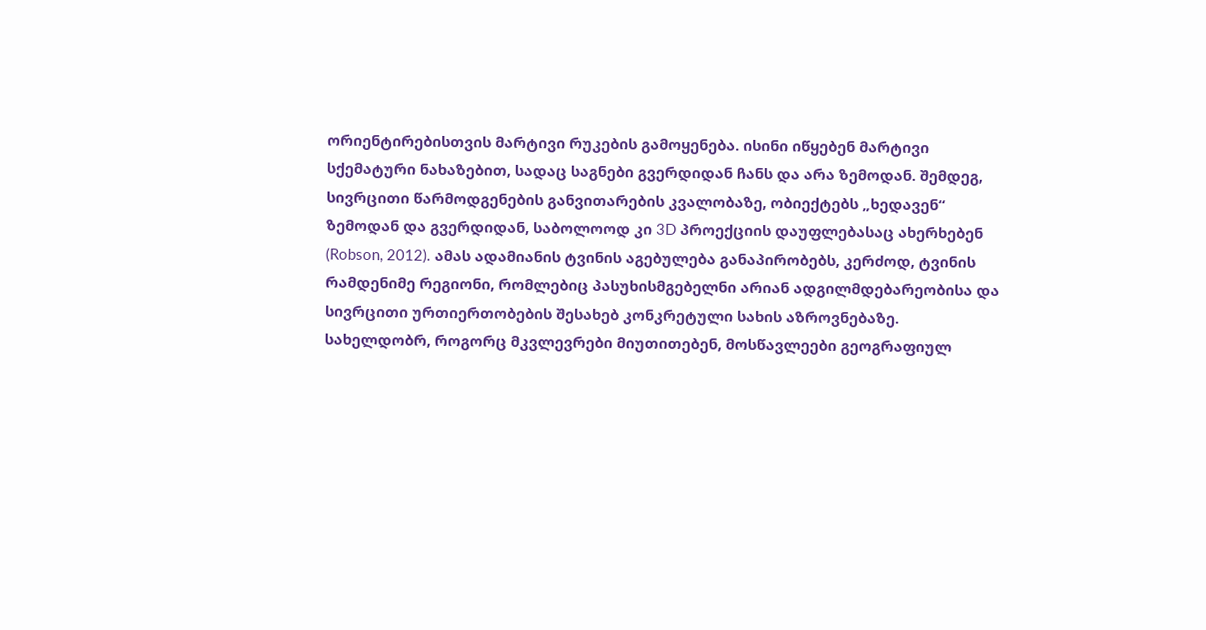ორიენტირებისთვის მარტივი რუკების გამოყენება. ისინი იწყებენ მარტივი სქემატური ნახაზებით, სადაც საგნები გვერდიდან ჩანს და არა ზემოდან. შემდეგ, სივრცითი წარმოდგენების განვითარების კვალობაზე, ობიექტებს „ხედავენ“ ზემოდან და გვერდიდან, საბოლოოდ კი 3D პროექციის დაუფლებასაც ახერხებენ (Robson, 2012). ამას ადამიანის ტვინის აგებულება განაპირობებს, კერძოდ, ტვინის რამდენიმე რეგიონი, რომლებიც პასუხისმგებელნი არიან ადგილმდებარეობისა და სივრცითი ურთიერთობების შესახებ კონკრეტული სახის აზროვნებაზე. სახელდობრ, როგორც მკვლევრები მიუთითებენ, მოსწავლეები გეოგრაფიულ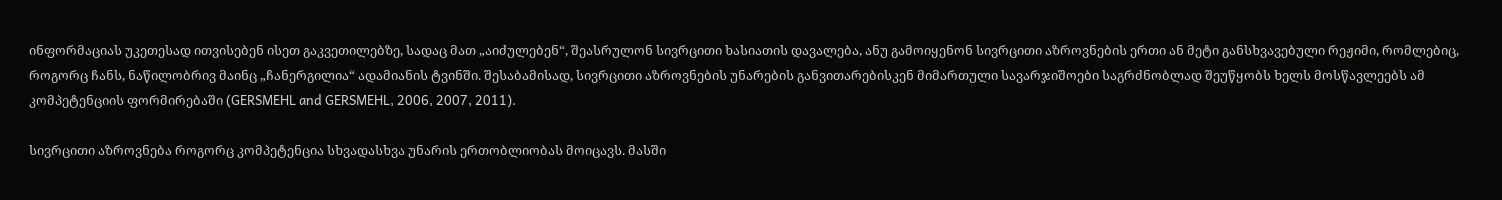ინფორმაციას უკეთესად ითვისებენ ისეთ გაკვეთილებზე, სადაც მათ „აიძულებენ“, შეასრულონ სივრცითი ხასიათის დავალება, ანუ გამოიყენონ სივრცითი აზროვნების ერთი ან მეტი განსხვავებული რეჟიმი, რომლებიც, როგორც ჩანს, ნაწილობრივ მაინც „ჩანერგილია“ ადამიანის ტვინში. შესაბამისად, სივრცითი აზროვნების უნარების განვითარებისკენ მიმართული სავარჯიშოები საგრძნობლად შეუწყობს ხელს მოსწავლეებს ამ კომპეტენციის ფორმირებაში (GERSMEHL and GERSMEHL, 2006, 2007, 2011).

სივრცითი აზროვნება როგორც კომპეტენცია სხვადასხვა უნარის ერთობლიობას მოიცავს. მასში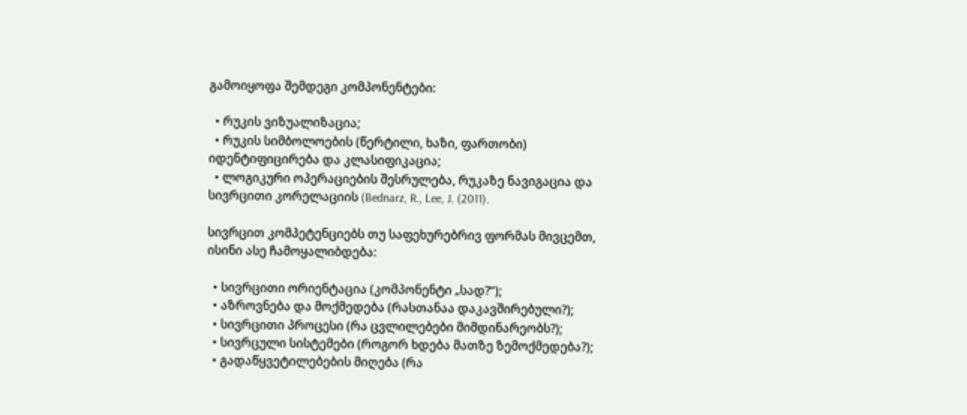გამოიყოფა შემდეგი კომპონენტები:

  • რუკის ვიზუალიზაცია;
  • რუკის სიმბოლოების (წერტილი, ხაზი, ფართობი) იდენტიფიცირება და კლასიფიკაცია;
  • ლოგიკური ოპერაციების შესრულება, რუკაზე ნავიგაცია და სივრცითი კორელაციის (Bednarz, R., Lee, J. (2011).

სივრცით კომპეტენციებს თუ საფეხურებრივ ფორმას მივცემთ, ისინი ასე ჩამოყალიბდება:

  • სივრცითი ორიენტაცია (კომპონენტი „სად?“);
  • აზროვნება და მოქმედება (რასთანაა დაკავშირებული?);
  • სივრცითი პროცესი (რა ცვლილებები მიმდინარეობს?);
  • სივრცული სისტემები (როგორ ხდება მათზე ზემოქმედება?);
  • გადაწყვეტილებების მიღება (რა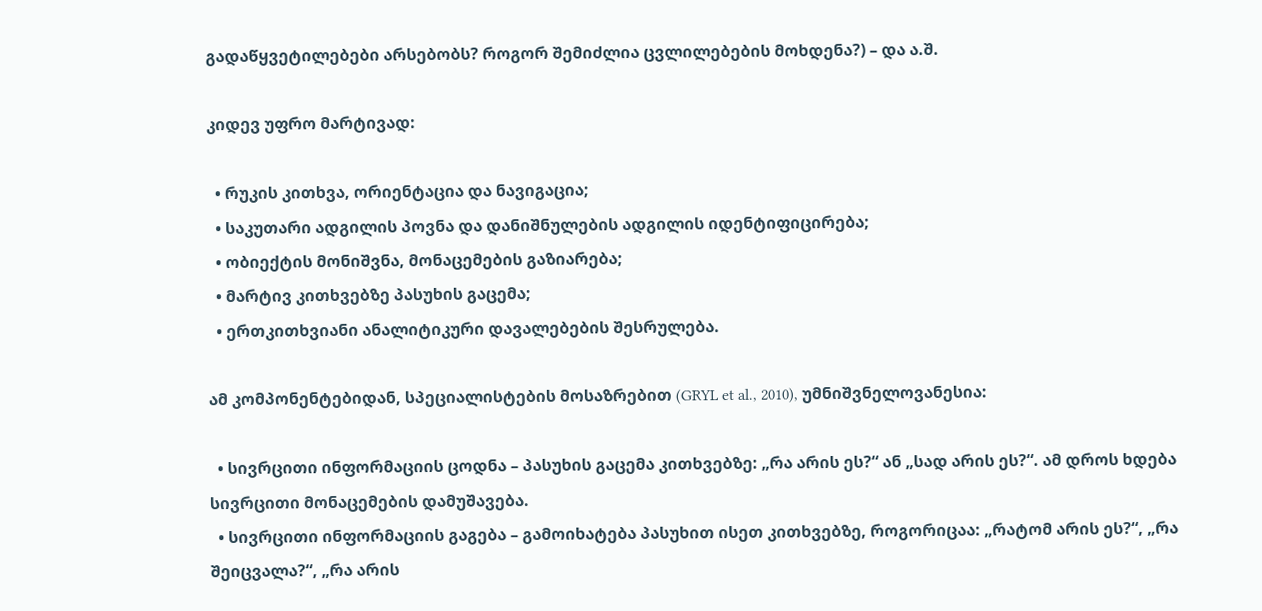გადაწყვეტილებები არსებობს? როგორ შემიძლია ცვლილებების მოხდენა?) – და ა.შ.

კიდევ უფრო მარტივად:

  • რუკის კითხვა, ორიენტაცია და ნავიგაცია;
  • საკუთარი ადგილის პოვნა და დანიშნულების ადგილის იდენტიფიცირება;
  • ობიექტის მონიშვნა, მონაცემების გაზიარება;
  • მარტივ კითხვებზე პასუხის გაცემა;
  • ერთკითხვიანი ანალიტიკური დავალებების შესრულება.

ამ კომპონენტებიდან, სპეციალისტების მოსაზრებით (GRYL et al., 2010), უმნიშვნელოვანესია:

  • სივრცითი ინფორმაციის ცოდნა – პასუხის გაცემა კითხვებზე: „რა არის ეს?“ ან „სად არის ეს?“. ამ დროს ხდება სივრცითი მონაცემების დამუშავება.
  • სივრცითი ინფორმაციის გაგება – გამოიხატება პასუხით ისეთ კითხვებზე, როგორიცაა: „რატომ არის ეს?“, „რა შეიცვალა?“, „რა არის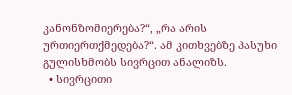კანონზომიერება?“, „რა არის ურთიერთქმედება?“. ამ კითხვებზე პასუხი გულისხმობს სივრცით ანალიზს.
  • სივრცითი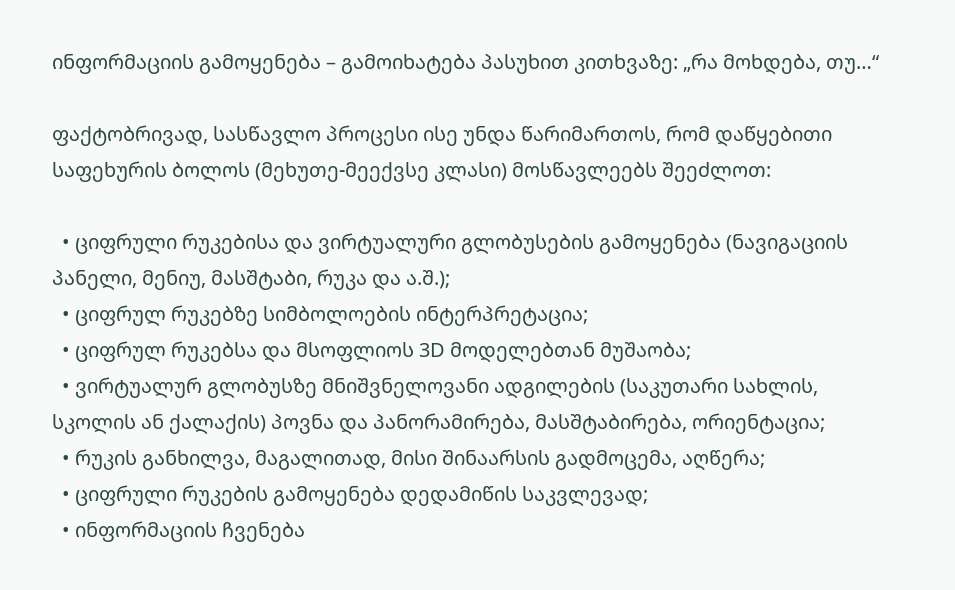ინფორმაციის გამოყენება – გამოიხატება პასუხით კითხვაზე: „რა მოხდება, თუ…“

ფაქტობრივად, სასწავლო პროცესი ისე უნდა წარიმართოს, რომ დაწყებითი საფეხურის ბოლოს (მეხუთე-მეექვსე კლასი) მოსწავლეებს შეეძლოთ:

  • ციფრული რუკებისა და ვირტუალური გლობუსების გამოყენება (ნავიგაციის პანელი, მენიუ, მასშტაბი, რუკა და ა.შ.);
  • ციფრულ რუკებზე სიმბოლოების ინტერპრეტაცია;
  • ციფრულ რუკებსა და მსოფლიოს 3D მოდელებთან მუშაობა;
  • ვირტუალურ გლობუსზე მნიშვნელოვანი ადგილების (საკუთარი სახლის, სკოლის ან ქალაქის) პოვნა და პანორამირება, მასშტაბირება, ორიენტაცია;
  • რუკის განხილვა, მაგალითად, მისი შინაარსის გადმოცემა, აღწერა;
  • ციფრული რუკების გამოყენება დედამიწის საკვლევად;
  • ინფორმაციის ჩვენება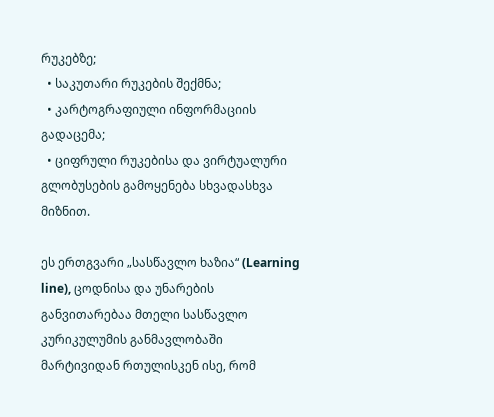რუკებზე;
  • საკუთარი რუკების შექმნა;
  • კარტოგრაფიული ინფორმაციის გადაცემა;
  • ციფრული რუკებისა და ვირტუალური გლობუსების გამოყენება სხვადასხვა მიზნით.

ეს ერთგვარი „სასწავლო ხაზია“ (Learning line), ცოდნისა და უნარების განვითარებაა მთელი სასწავლო კურიკულუმის განმავლობაში მარტივიდან რთულისკენ ისე, რომ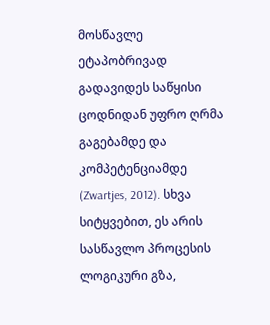მოსწავლე ეტაპობრივად გადავიდეს საწყისი ცოდნიდან უფრო ღრმა გაგებამდე და კომპეტენციამდე (Zwartjes, 2012). სხვა სიტყვებით, ეს არის სასწავლო პროცესის ლოგიკური გზა,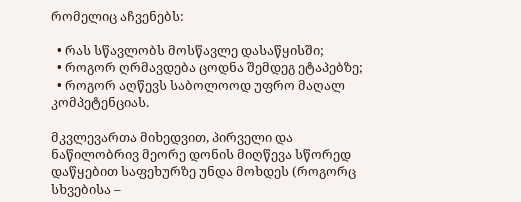რომელიც აჩვენებს:

  • რას სწავლობს მოსწავლე დასაწყისში;
  • როგორ ღრმავდება ცოდნა შემდეგ ეტაპებზე;
  • როგორ აღწევს საბოლოოდ უფრო მაღალ კომპეტენციას.

მკვლევართა მიხედვით, პირველი და ნაწილობრივ მეორე დონის მიღწევა სწორედ დაწყებით საფეხურზე უნდა მოხდეს (როგორც სხვებისა –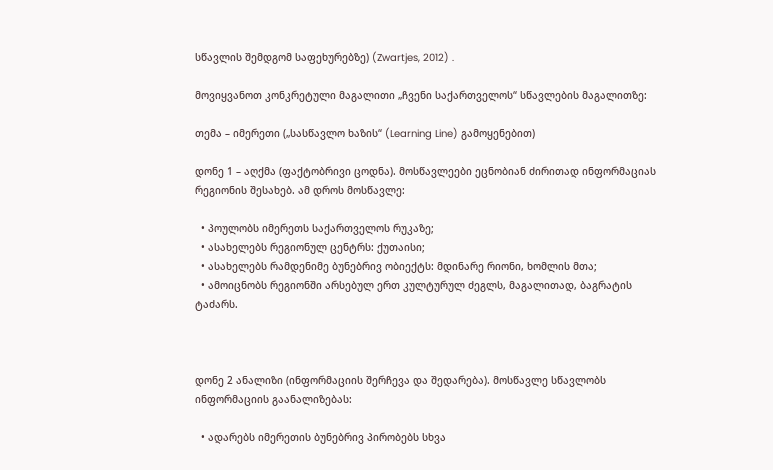სწავლის შემდგომ საფეხურებზე) (Zwartjes, 2012) .

მოვიყვანოთ კონკრეტული მაგალითი „ჩვენი საქართველოს“ სწავლების მაგალითზე:

თემა – იმერეთი („სასწავლო ხაზის“ (Learning Line) გამოყენებით)

დონე 1 – აღქმა (ფაქტობრივი ცოდნა). მოსწავლეები ეცნობიან ძირითად ინფორმაციას რეგიონის შესახებ. ამ დროს მოსწავლე:

  • პოულობს იმერეთს საქართველოს რუკაზე;
  • ასახელებს რეგიონულ ცენტრს: ქუთაისი;
  • ასახელებს რამდენიმე ბუნებრივ ობიექტს: მდინარე რიონი, ხომლის მთა;
  • ამოიცნობს რეგიონში არსებულ ერთ კულტურულ ძეგლს, მაგალითად, ბაგრატის ტაძარს.



დონე 2 ანალიზი (ინფორმაციის შერჩევა და შედარება). მოსწავლე სწავლობს ინფორმაციის გაანალიზებას:

  • ადარებს იმერეთის ბუნებრივ პირობებს სხვა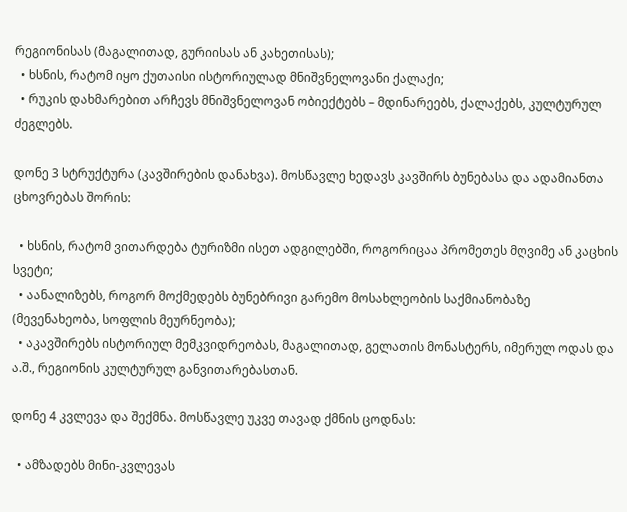რეგიონისას (მაგალითად, გურიისას ან კახეთისას);
  • ხსნის, რატომ იყო ქუთაისი ისტორიულად მნიშვნელოვანი ქალაქი;
  • რუკის დახმარებით არჩევს მნიშვნელოვან ობიექტებს – მდინარეებს, ქალაქებს, კულტურულ ძეგლებს.

დონე 3 სტრუქტურა (კავშირების დანახვა). მოსწავლე ხედავს კავშირს ბუნებასა და ადამიანთა ცხოვრებას შორის:

  • ხსნის, რატომ ვითარდება ტურიზმი ისეთ ადგილებში, როგორიცაა პრომეთეს მღვიმე ან კაცხის სვეტი;
  • აანალიზებს, როგორ მოქმედებს ბუნებრივი გარემო მოსახლეობის საქმიანობაზე (მევენახეობა, სოფლის მეურნეობა);
  • აკავშირებს ისტორიულ მემკვიდრეობას, მაგალითად, გელათის მონასტერს, იმერულ ოდას და ა.შ., რეგიონის კულტურულ განვითარებასთან.

დონე 4 კვლევა და შექმნა. მოსწავლე უკვე თავად ქმნის ცოდნას:

  • ამზადებს მინი-კვლევას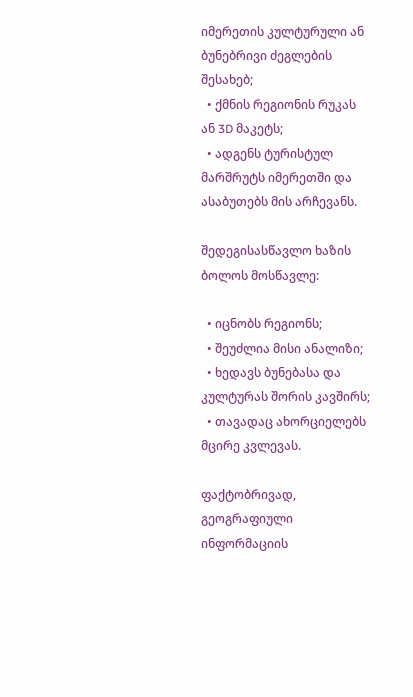იმერეთის კულტურული ან ბუნებრივი ძეგლების შესახებ;
  • ქმნის რეგიონის რუკას ან 3D მაკეტს;
  • ადგენს ტურისტულ მარშრუტს იმერეთში და ასაბუთებს მის არჩევანს.

შედეგისასწავლო ხაზის ბოლოს მოსწავლე:

  • იცნობს რეგიონს;
  • შეუძლია მისი ანალიზი;
  • ხედავს ბუნებასა და კულტურას შორის კავშირს;
  • თავადაც ახორციელებს მცირე კვლევას.

ფაქტობრივად, გეოგრაფიული ინფორმაციის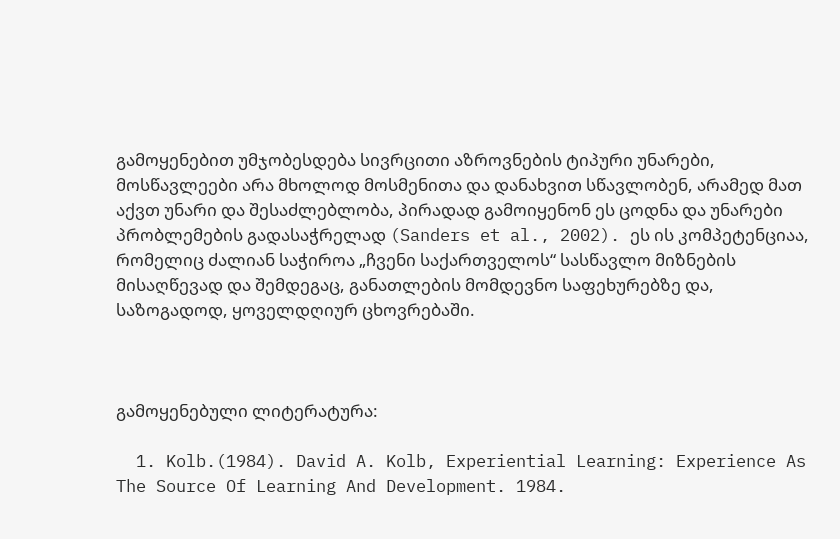გამოყენებით უმჯობესდება სივრცითი აზროვნების ტიპური უნარები, მოსწავლეები არა მხოლოდ მოსმენითა და დანახვით სწავლობენ, არამედ მათ აქვთ უნარი და შესაძლებლობა, პირადად გამოიყენონ ეს ცოდნა და უნარები პრობლემების გადასაჭრელად (Sanders et al., 2002). ეს ის კომპეტენციაა, რომელიც ძალიან საჭიროა „ჩვენი საქართველოს“ სასწავლო მიზნების მისაღწევად და შემდეგაც, განათლების მომდევნო საფეხურებზე და, საზოგადოდ, ყოველდღიურ ცხოვრებაში.



გამოყენებული ლიტერატურა:

  1. Kolb.(1984). David A. Kolb, Experiential Learning: Experience As The Source Of Learning And Development. 1984.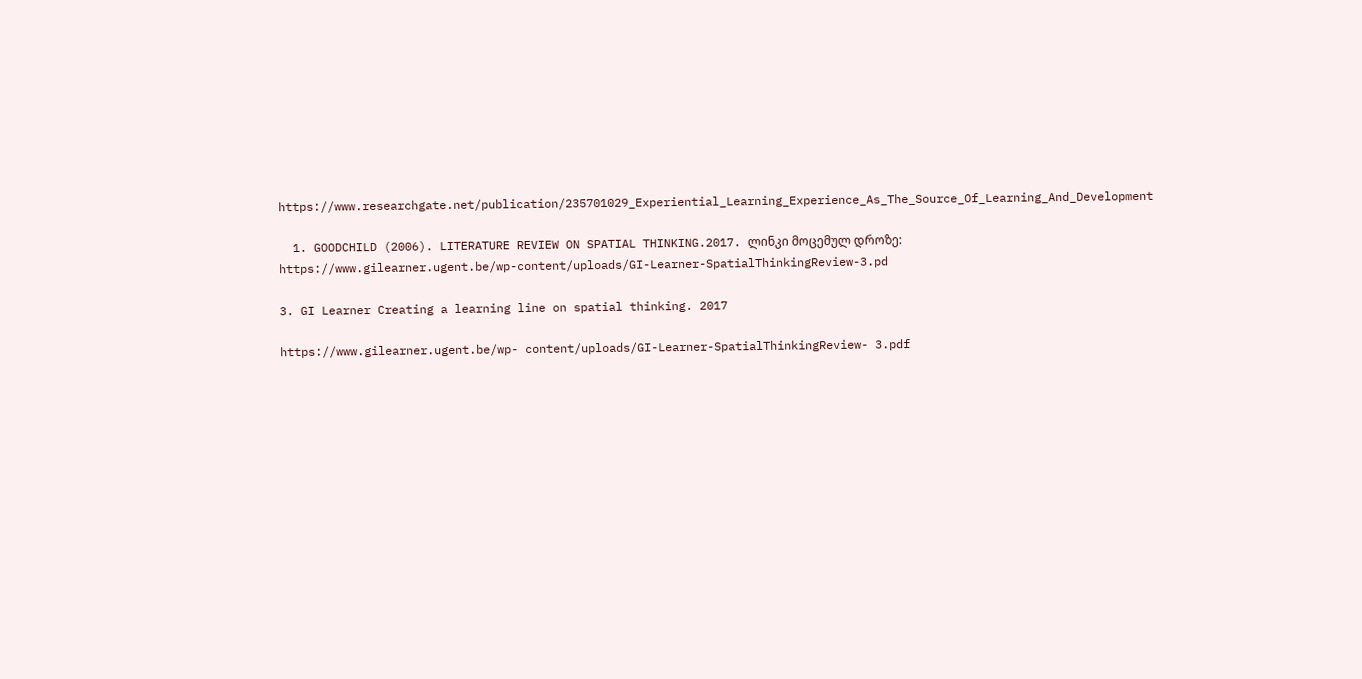https://www.researchgate.net/publication/235701029_Experiential_Learning_Experience_As_The_Source_Of_Learning_And_Development

  1. GOODCHILD (2006). LITERATURE REVIEW ON SPATIAL THINKING.2017. ლინკი მოცემულ დროზე: https://www.gilearner.ugent.be/wp-content/uploads/GI-Learner-SpatialThinkingReview-3.pd

3. GI Learner Creating a learning line on spatial thinking. 2017

https://www.gilearner.ugent.be/wp- content/uploads/GI-Learner-SpatialThinkingReview- 3.pdf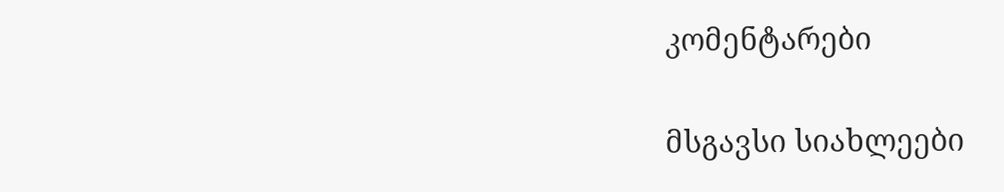კომენტარები

მსგავსი სიახლეები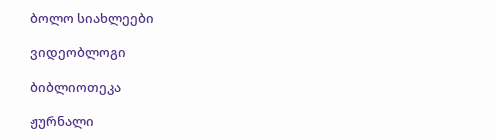ბოლო სიახლეები

ვიდეობლოგი

ბიბლიოთეკა

ჟურნალი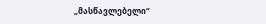„მასწავლებელი“